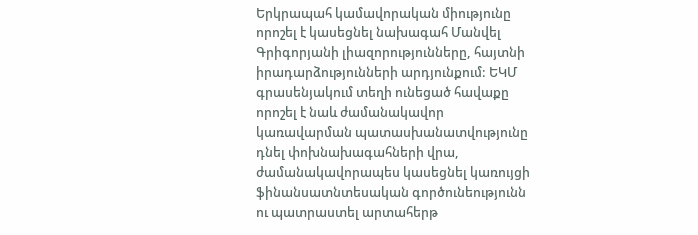Երկրապահ կամավորական միությունը որոշել է կասեցնել նախագահ Մանվել Գրիգորյանի լիազորությունները, հայտնի իրադարձությունների արդյունքում: ԵԿՄ գրասենյակում տեղի ունեցած հավաքը որոշել է նաև ժամանակավոր կառավարման պատասխանատվությունը դնել փոխնախագահների վրա, ժամանակավորապես կասեցնել կառույցի ֆինանսատնտեսական գործունեությունն ու պատրաստել արտահերթ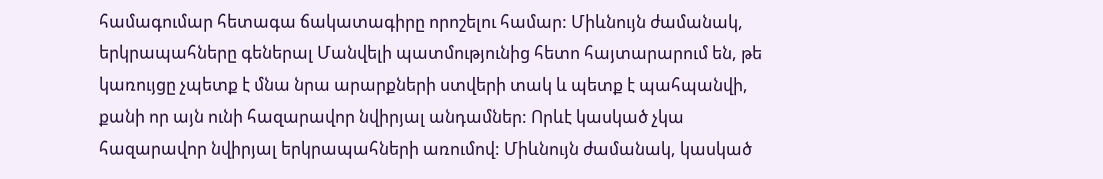համագումար հետագա ճակատագիրը որոշելու համար: Միևնույն ժամանակ, երկրապահները գեներալ Մանվելի պատմությունից հետո հայտարարում են, թե կառույցը չպետք է մնա նրա արարքների ստվերի տակ և պետք է պահպանվի, քանի որ այն ունի հազարավոր նվիրյալ անդամներ: Որևէ կասկած չկա հազարավոր նվիրյալ երկրապահների առումով: Միևնույն ժամանակ, կասկած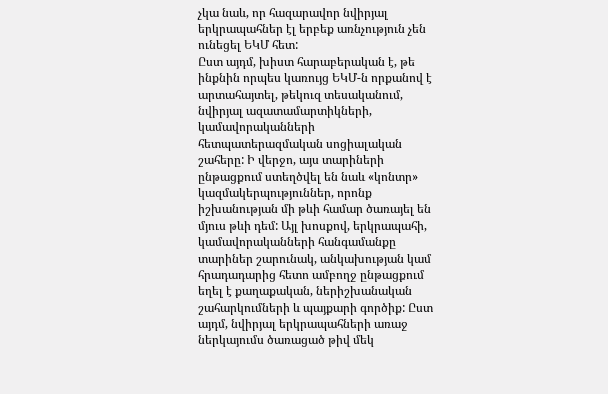չկա նաև, որ հազարավոր նվիրյալ երկրապահներ էլ երբեք առնչություն չեն ունեցել ԵԿՄ հետ:
Ըստ այդմ, խիստ հարաբերական է, թե ինքնին որպես կառույց ԵԿՄ-ն որքանով է արտահայտել, թեկուզ տեսականում, նվիրյալ ազատամարտիկների, կամավորականների հետպատերազմական սոցիալական շահերը: Ի վերջո, այս տարիների ընթացքում ստեղծվել են նաև «կոնտր» կազմակերպություններ, որոնք իշխանության մի թևի համար ծառայել են մյուս թևի դեմ: Այլ խոսքով, երկրապահի, կամավորականների հանգամանքը տարիներ շարունակ, անկախության կամ հրադադարից հետո ամբողջ ընթացքում եղել է քաղաքական, ներիշխանական շահարկումների և պայքարի գործիք: Ըստ այդմ, նվիրյալ երկրապահների առաջ ներկայումս ծառացած թիվ մեկ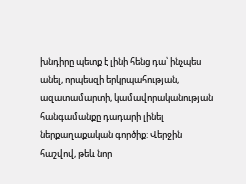խնդիրը պետք է լինի հենց դա՝ ինչպես անել, որպեսզի երկրպահության, ազատամարտի, կամավորականության հանգամանքը դադարի լինել ներքաղաքական գործիք: Վերջին հաշվով, թեև նոր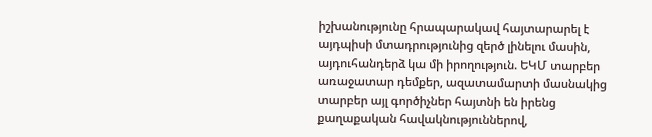իշխանությունը հրապարակավ հայտարարել է այդպիսի մտադրությունից զերծ լինելու մասին, այդուհանդերձ կա մի իրողություն. ԵԿՄ տարբեր առաջատար դեմքեր, ազատամարտի մասնակից տարբեր այլ գործիչներ հայտնի են իրենց քաղաքական հավակնություններով,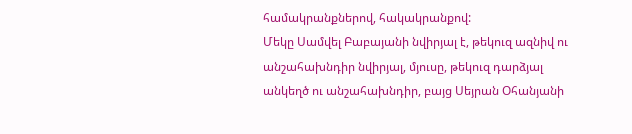համակրանքներով, հակակրանքով:
Մեկը Սամվել Բաբայանի նվիրյալ է, թեկուզ ազնիվ ու անշահախնդիր նվիրյալ, մյուսը, թեկուզ դարձյալ անկեղծ ու անշահախնդիր, բայց Սեյրան Օհանյանի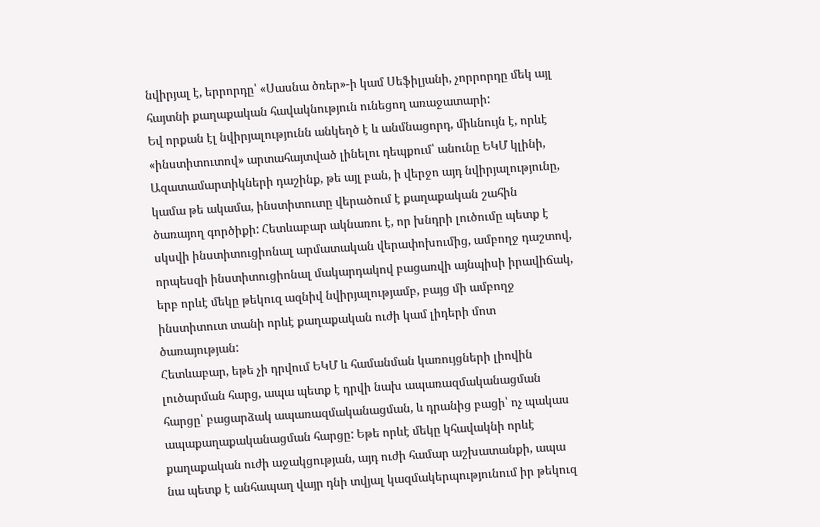նվիրյալ է, երրորդը՝ «Սասնա ծռեր»-ի կամ Սեֆիլյանի, չորրորդը մեկ այլ հայտնի քաղաքական հավակնություն ունեցող առաջատարի:
Եվ որքան էլ նվիրյալությունն անկեղծ է և անմնացորդ, միևնույն է, որևէ «ինստիտուտով» արտահայտված լինելու դեպքում՝ անունը ԵԿՄ կլինի, Ազատամարտիկների դաշինք, թե այլ բան, ի վերջո այդ նվիրյալությունը, կամա թե ակամա, ինստիտուտը վերածում է քաղաքական շահին ծառայող գործիքի: Հետևաբար ակնառու է, որ խնդրի լուծումը պետք է սկսվի ինստիտուցիոնալ արմատական վերափոխումից, ամբողջ դաշտով, որպեսզի ինստիտուցիոնալ մակարդակով բացառվի այնպիսի իրավիճակ, երբ որևէ մեկը թեկուզ ազնիվ նվիրյալությամբ, բայց մի ամբողջ ինստիտուտ տանի որևէ քաղաքական ուժի կամ լիդերի մոտ ծառայության:
Հետևաբար, եթե չի դրվում ԵԿՄ և համանման կառույցների լիովին լուծարման հարց, ապա պետք է դրվի նախ ապառազմականացման հարցը՝ բացարձակ ապառազմականացման, և դրանից բացի՝ ոչ պակաս ապաքաղաքականացման հարցը: Եթե որևէ մեկը կհավակնի որևէ քաղաքական ուժի աջակցության, այդ ուժի համար աշխատանքի, ապա նա պետք է անհապաղ վայր դնի տվյալ կազմակերպությունում իր թեկուզ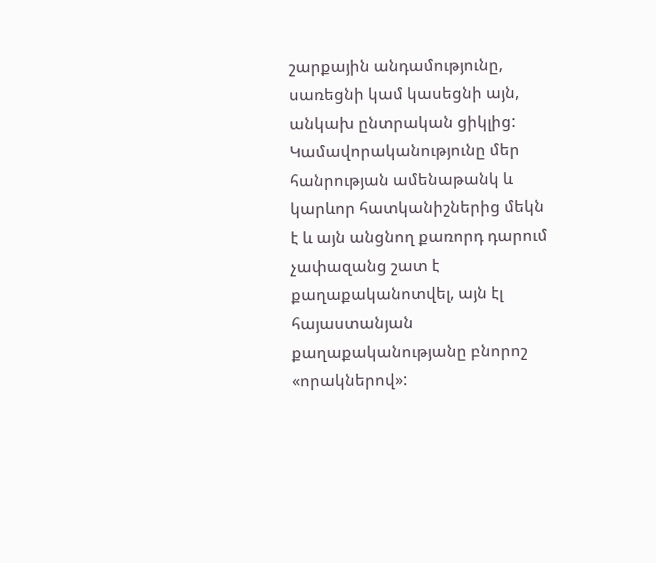շարքային անդամությունը, սառեցնի կամ կասեցնի այն, անկախ ընտրական ցիկլից: Կամավորականությունը մեր հանրության ամենաթանկ և կարևոր հատկանիշներից մեկն է և այն անցնող քառորդ դարում չափազանց շատ է քաղաքականոտվել, այն էլ հայաստանյան քաղաքականությանը բնորոշ «որակներով»: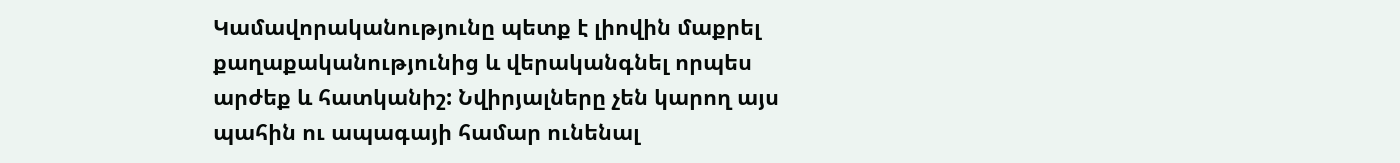Կամավորականությունը պետք է լիովին մաքրել քաղաքականությունից և վերականգնել որպես արժեք և հատկանիշ: Նվիրյալները չեն կարող այս պահին ու ապագայի համար ունենալ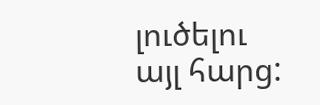լուծելու այլ հարց: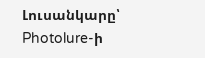Լուսանկարը՝ Photolure-ի